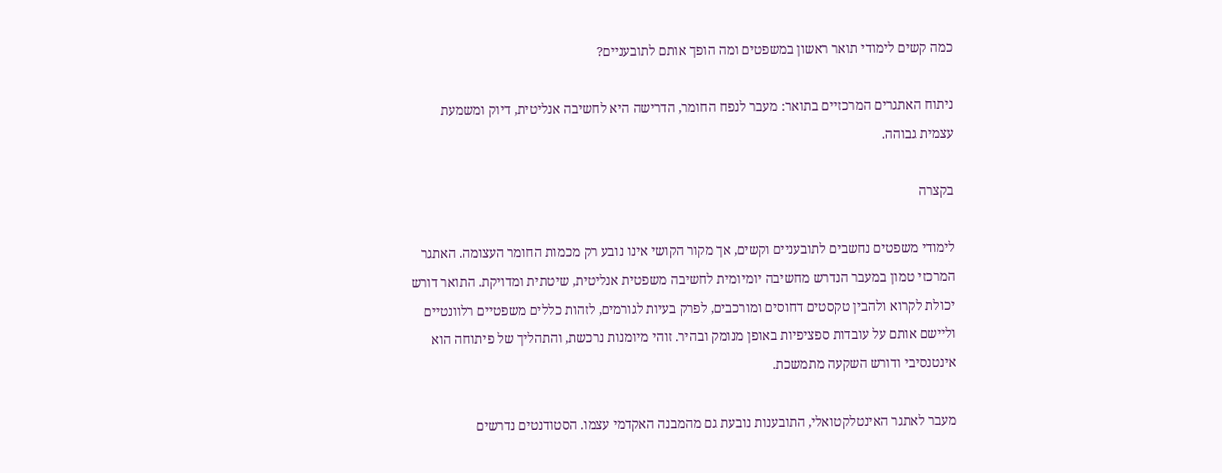כמה קשים לימודי תואר ראשון במשפטים ומה הופך אותם לתובעניים?

ניתוח האתגרים המרכזיים בתואר: מעבר לנפח החומר, הדרישה היא לחשיבה אנליטית, דיוק ומשמעת עצמית גבוהה.

בקצרה

לימודי משפטים נחשבים לתובעניים וקשים, אך מקור הקושי אינו נובע רק מכמות החומר העצומה. האתגר המרכזי טמון במעבר הנדרש מחשיבה יומיומית לחשיבה משפטית אנליטית, שיטתית ומדויקת. התואר דורש יכולת לקרוא ולהבין טקסטים דחוסים ומורכבים, לפרק בעיות לגורמים, לזהות כללים משפטיים רלוונטיים וליישם אותם על עובדות ספציפיות באופן מנומק ובהיר. זוהי מיומנות נרכשת, והתהליך של פיתוחה הוא אינטנסיבי ודורש השקעה מתמשכת.

מעבר לאתגר האינטלקטואלי, התובענות נובעת גם מהמבנה האקדמי עצמו. הסטודנטים נדרשים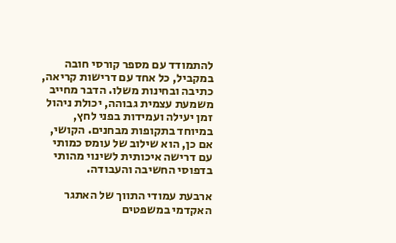להתמודד עם מספר קורסי חובה במקביל, כל אחד עם דרישות קריאה, כתיבה ובחינות משלו. הדבר מחייב משמעת עצמית גבוהה, יכולת ניהול זמן יעילה ועמידות בפני לחץ, במיוחד בתקופות מבחנים. הקושי, אם כן, הוא שילוב של עומס כמותי עם דרישה איכותית לשינוי מהותי בדפוסי החשיבה והעבודה.

ארבעת עמודי התווך של האתגר האקדמי במשפטים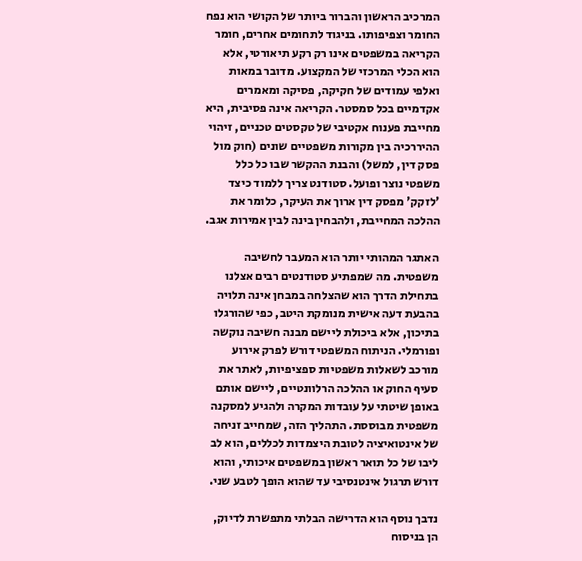המרכיב הראשון והברור ביותר של הקושי הוא נפח החומר וצפיפותו. בניגוד לתחומים אחרים, חומר הקריאה במשפטים אינו רק רקע תיאורטי, אלא הוא הכלי המרכזי של המקצוע. מדובר במאות ואלפי עמודים של חקיקה, פסיקה ומאמרים אקדמיים בכל סמסטר. הקריאה אינה פסיבית, היא מחייבת פענוח אקטיבי של טקסטים טכניים, זיהוי ההיררכיה בין מקורות משפטיים שונים (חוק מול פסק דין, למשל) והבנת ההקשר שבו כל כלל משפטי נוצר ופועל. סטודנט צריך ללמוד כיצד 'לזקק' מפסק דין ארוך את העיקר, כלומר את ההלכה המחייבת, ולהבחין בינה לבין אמירות אגב.

האתגר המהותי יותר הוא המעבר לחשיבה משפטית. מה שמפתיע סטודנטים רבים אצלנו בתחילת הדרך הוא שהצלחה במבחן אינה תלויה בהבעת דעה אישית מנומקת היטב, כפי שהורגלו בתיכון, אלא ביכולת ליישם מבנה חשיבה נוקשה ופורמלי. הניתוח המשפטי דורש לפרק אירוע מורכב לשאלות משפטיות ספציפיות, לאתר את סעיף החוק או ההלכה הרלוונטיים, ליישם אותם באופן שיטתי על עובדות המקרה ולהגיע למסקנה משפטית מבוססת. התהליך הזה, שמחייב זניחה של אינטואיציה לטובת היצמדות לכללים, הוא לב ליבו של כל תואר ראשון במשפטים איכותי, והוא דורש תרגול אינטנסיבי עד שהוא הופך לטבע שני.

נדבך נוסף הוא הדרישה הבלתי מתפשרת לדיוק, הן בניסוח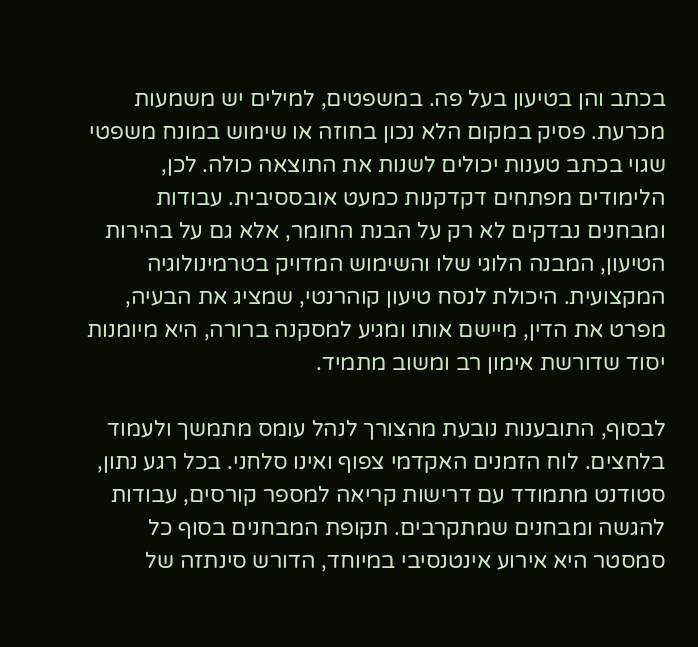בכתב והן בטיעון בעל פה. במשפטים, למילים יש משמעות מכרעת. פסיק במקום הלא נכון בחוזה או שימוש במונח משפטי שגוי בכתב טענות יכולים לשנות את התוצאה כולה. לכן, הלימודים מפתחים דקדקנות כמעט אובססיבית. עבודות ומבחנים נבדקים לא רק על הבנת החומר, אלא גם על בהירות הטיעון, המבנה הלוגי שלו והשימוש המדויק בטרמינולוגיה המקצועית. היכולת לנסח טיעון קוהרנטי, שמציג את הבעיה, מפרט את הדין, מיישם אותו ומגיע למסקנה ברורה, היא מיומנות יסוד שדורשת אימון רב ומשוב מתמיד.

לבסוף, התובענות נובעת מהצורך לנהל עומס מתמשך ולעמוד בלחצים. לוח הזמנים האקדמי צפוף ואינו סלחני. בכל רגע נתון, סטודנט מתמודד עם דרישות קריאה למספר קורסים, עבודות להגשה ומבחנים שמתקרבים. תקופת המבחנים בסוף כל סמסטר היא אירוע אינטנסיבי במיוחד, הדורש סינתזה של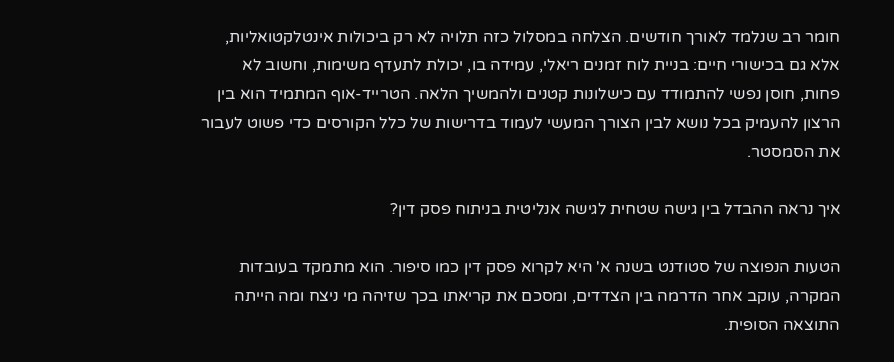חומר רב שנלמד לאורך חודשים. הצלחה במסלול כזה תלויה לא רק ביכולות אינטלקטואליות, אלא גם בכישורי חיים: בניית לוח זמנים ריאלי, עמידה בו, יכולת לתעדף משימות, וחשוב לא פחות, חוסן נפשי להתמודד עם כישלונות קטנים ולהמשיך הלאה. הטרייד-אוף המתמיד הוא בין הרצון להעמיק בכל נושא לבין הצורך המעשי לעמוד בדרישות של כלל הקורסים כדי פשוט לעבור את הסמסטר.

איך נראה ההבדל בין גישה שטחית לגישה אנליטית בניתוח פסק דין?

הטעות הנפוצה של סטודנט בשנה א' היא לקרוא פסק דין כמו סיפור. הוא מתמקד בעובדות המקרה, עוקב אחר הדרמה בין הצדדים, ומסכם את קריאתו בכך שזיהה מי ניצח ומה הייתה התוצאה הסופית.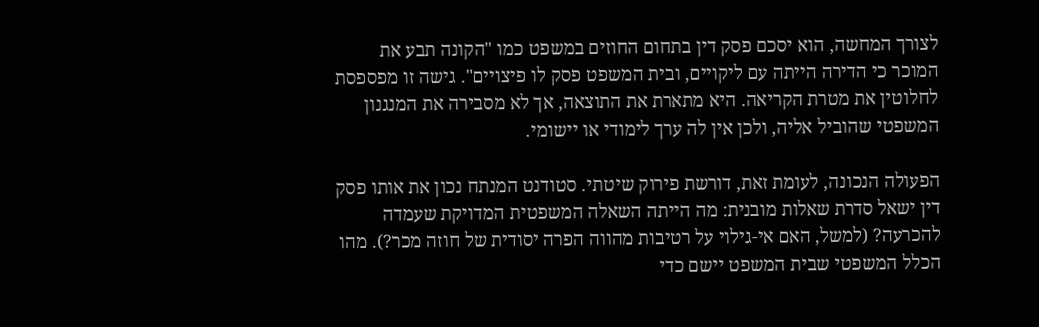לצורך המחשה, הוא יסכם פסק דין בתחום החוזים במשפט כמו "הקונה תבע את המוכר כי הדירה הייתה עם ליקויים, ובית המשפט פסק לו פיצויים". גישה זו מפספסת לחלוטין את מטרת הקריאה. היא מתארת את התוצאה, אך לא מסבירה את המנגנון המשפטי שהוביל אליה, ולכן אין לה ערך לימודי או יישומי.

הפעולה הנכונה, לעומת זאת, דורשת פירוק שיטתי. סטודנט המנתח נכון את אותו פסק דין ישאל סדרת שאלות מובנית: מה הייתה השאלה המשפטית המדויקת שעמדה להכרעה? (למשל, האם אי-גילוי על רטיבות מהווה הפרה יסודית של חוזה מכר?). מהו הכלל המשפטי שבית המשפט יישם כדי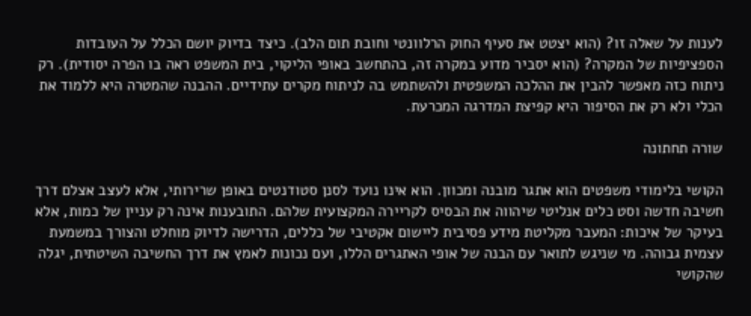לענות על שאלה זו? (הוא יצטט את סעיף החוק הרלוונטי וחובת תום הלב). כיצד בדיוק יושם הכלל על העובדות הספציפיות של המקרה? (הוא יסביר מדוע במקרה זה, בהתחשב באופי הליקוי, בית המשפט ראה בו הפרה יסודית). רק ניתוח כזה מאפשר להבין את ההלכה המשפטית ולהשתמש בה לניתוח מקרים עתידיים. ההבנה שהמטרה היא ללמוד את הכלי ולא רק את הסיפור היא קפיצת המדרגה המכרעת.

שורה תחתונה

הקושי בלימודי משפטים הוא אתגר מובנה ומכוון. הוא אינו נועד לסנן סטודנטים באופן שרירותי, אלא לעצב אצלם דרך חשיבה חדשה וסט כלים אנליטי שיהווה את הבסיס לקריירה המקצועית שלהם. התובענות אינה רק עניין של כמות, אלא בעיקר של איכות: המעבר מקליטת מידע פסיבית ליישום אקטיבי של כללים, הדרישה לדיוק מוחלט והצורך במשמעת עצמית גבוהה. מי שניגש לתואר עם הבנה של אופי האתגרים הללו, ועם נכונות לאמץ את דרך החשיבה השיטתית, יגלה שהקושי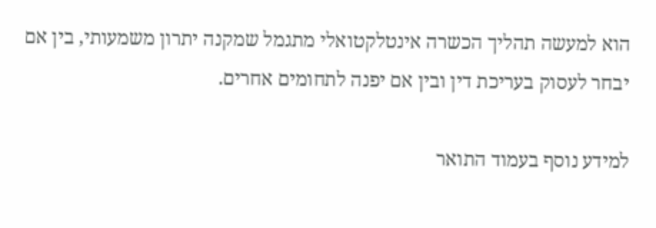הוא למעשה תהליך הכשרה אינטלקטואלי מתגמל שמקנה יתרון משמעותי, בין אם יבחר לעסוק בעריכת דין ובין אם יפנה לתחומים אחרים.

למידע נוסף בעמוד התואר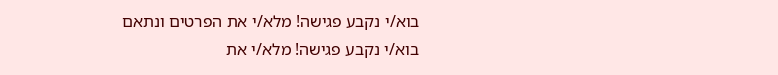בוא/י נקבע פגישה! מלא/י את הפרטים ונתאם
בוא/י נקבע פגישה! מלא/י את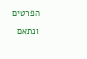הפרטים ונתאם